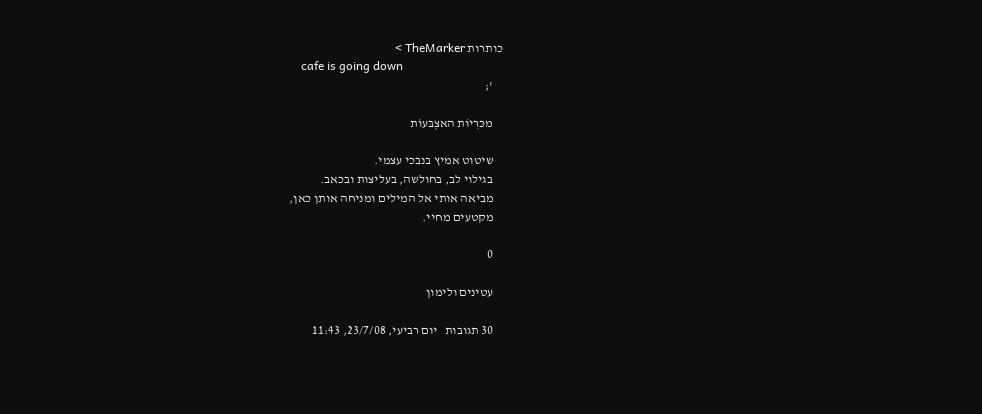כותרות TheMarker >
    cafe is going down
    ';

    מכּרִיוֹת האצְבּעוֹת

    שיטוט אמיץ בנבכי עצמי.
    בגילוי לב, בחולשה, בעליצות ובכאב.
    מביאה אותי אל המילים ומניחה אותן כאן,
    מקטעים מחיי.

    0

    עטינים ולימון

    30 תגובות   יום רביעי, 23/7/08, 11:43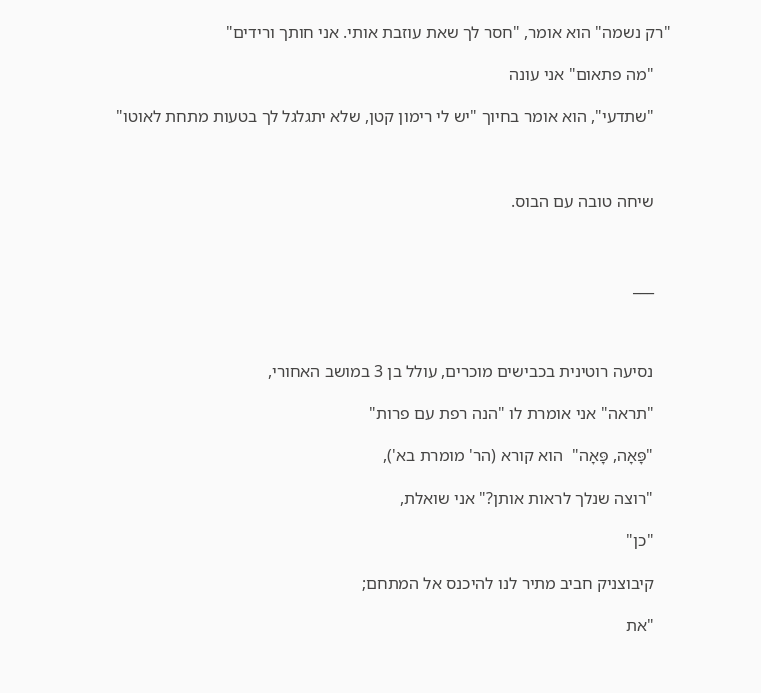"רק נשמה" הוא אומר, "חסר לך שאת עוזבת אותי. אני חותך ורידים"

    "מה פתאום" אני עונה

    "שתדעי", הוא אומר בחיוך "יש לי רימון קטן, שלא יתגלגל לך בטעות מתחת לאוטו"



    שיחה טובה עם הבוס.



    ___



    נסיעה רוטינית בכבישים מוכרים, עולל בן 3 במושב האחורי,

    "תראה" אני אומרת לו "הנה רפת עם פרות"

    "פָּאָה, פָּאָה"  הוא קורא (הר' מומרת בא'),

    "רוצה שנלך לראות אותן?" אני שואלת,

    "כן"

    קיבוצניק חביב מתיר לנו להיכנס אל המתחם;

    "את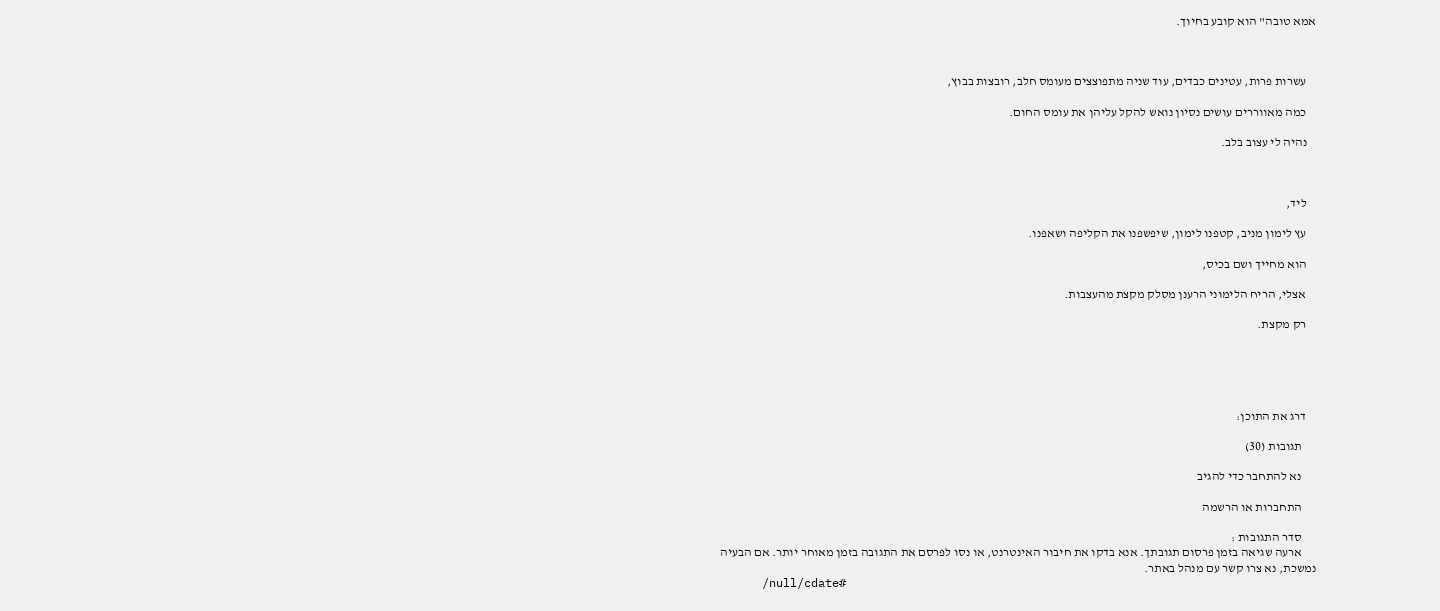אמא טובה" הוא קובע בחיוך.



    עשרות פרות, עטינים כבדים, עוד שניה מתפוצצים מעומס חלב, רובצות בבוץ,

    כמה מאווררים עושים נסיון נואש להקל עליהן את עומס החום.

    נהיה לי עצוב בלב.



    ליד,

    עץ לימון מניב, קטפנו לימון, שיפשפנו את הקליפה ושאפנו.

    הוא מחייך ושם בכיס,

    אצלי, הריח הלימוני הרענן מסלק מקצת מהעצבות.

    רק מקצת.





    דרג את התוכן:

      תגובות (30)

      נא להתחבר כדי להגיב

      התחברות או הרשמה

      סדר התגובות :
      ארעה שגיאה בזמן פרסום תגובתך. אנא בדקו את חיבור האינטרנט, או נסו לפרסם את התגובה בזמן מאוחר יותר. אם הבעיה נמשכת, נא צרו קשר עם מנהל באתר.
      /null/cdate#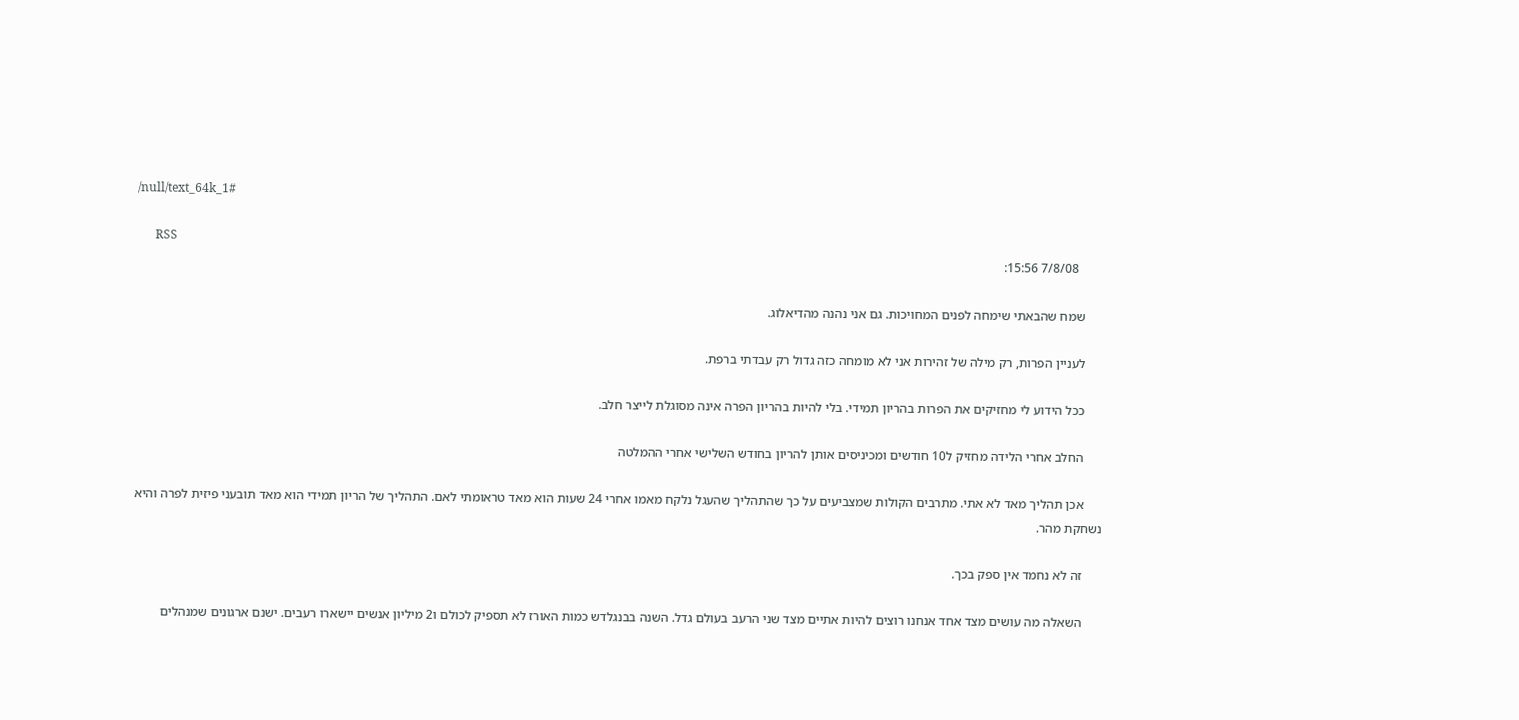/null/text_64k_1#

      RSS
        7/8/08 15:56:

      שמח שהבאתי שימחה לפנים המחויכות. גם אני נהנה מהדיאלוג.

      לעניין הפרות, רק מילה של זהירות אני לא מומחה כזה גדול רק עבדתי ברפת.

      ככל הידוע לי מחזיקים את הפרות בהריון תמידי. בלי להיות בהריון הפרה אינה מסוגלת לייצר חלב.

      החלב אחרי הלידה מחזיק ל10 חודשים ומכיניסים אותן להריון בחודש השלישי אחרי ההמלטה

      אכן תהליך מאד לא אתי. מתרבים הקולות שמצביעים על כך שהתהליך שהעגל נלקח מאמו אחרי 24 שעות הוא מאד טראומתי לאם. התהליך של הריון תמידי הוא מאד תובעני פיזית לפרה והיא נשחקת מהר.

      זה לא נחמד אין ספק בכך.

      השאלה מה עושים מצד אחד אנחנו רוצים להיות אתיים מצד שני הרעב בעולם גדל. השנה בבנגלדש כמות האורז לא תספיק לכולם ו2 מיליון אנשים יישארו רעבים. ישנם ארגונים שמנהלים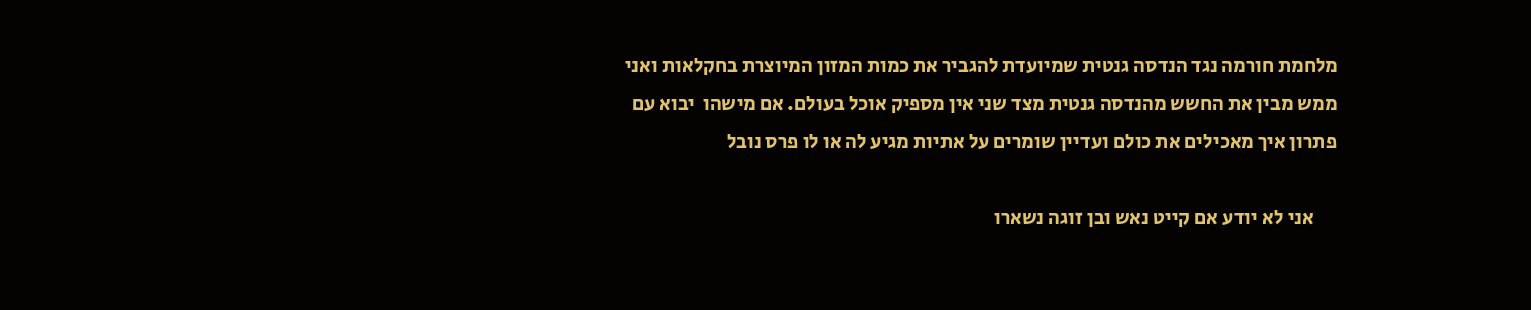מלחמת חורמה נגד הנדסה גנטית שמיועדת להגביר את כמות המזון המיוצרת בחקלאות ואני ממש מבין את החשש מהנדסה גנטית מצד שני אין מספיק אוכל בעולם. אם מישהו  יבוא עם פתרון איך מאכילים את כולם ועדיין שומרים על אתיות מגיע לה או לו פרס נובל

      אני לא יודע אם קייט נאש ובן זוגה נשארו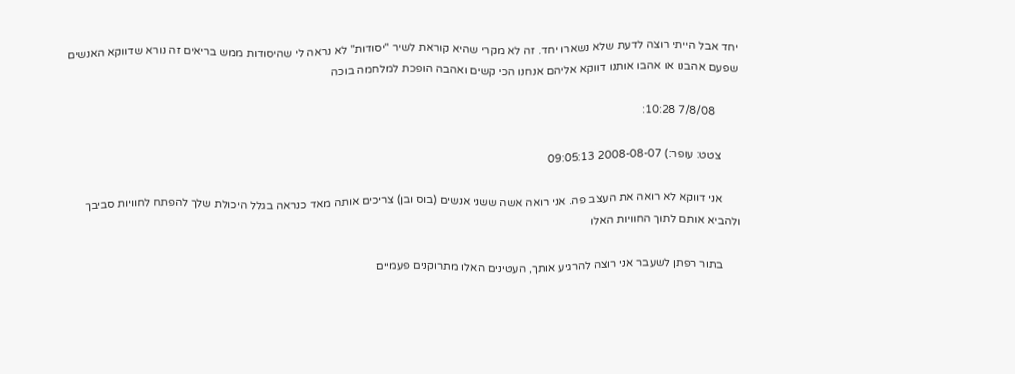יחד אבל הייתי רוצה לדעת שלא נשארו יחד. זה לא מקרי שהיא קוראת לשיר "יסודות" לא נראה לי שהיסודות ממש בריאים זה נורא שדווקא האנשים שפעם אהבנו או אהבו אותנו דווקא אליהם אנחנו הכי קשים ואהבה הופכת למלחמה בוכה

        7/8/08 10:28:

      צטט: עופר:) 2008-08-07 09:05:13

      אני דווקא לא רואה את העצב פה. אני רואה אשה ששני אנשים (בוס ובן) צריכים אותה מאד כנראה בגלל היכולת שלך להפתח לחוויות סביבך ולהביא אותם לתוך החוויות האלו

      בתור רפתן לשעבר אני רוצה להרגיע אותך, העטינים האלו מתרוקנים פעמיים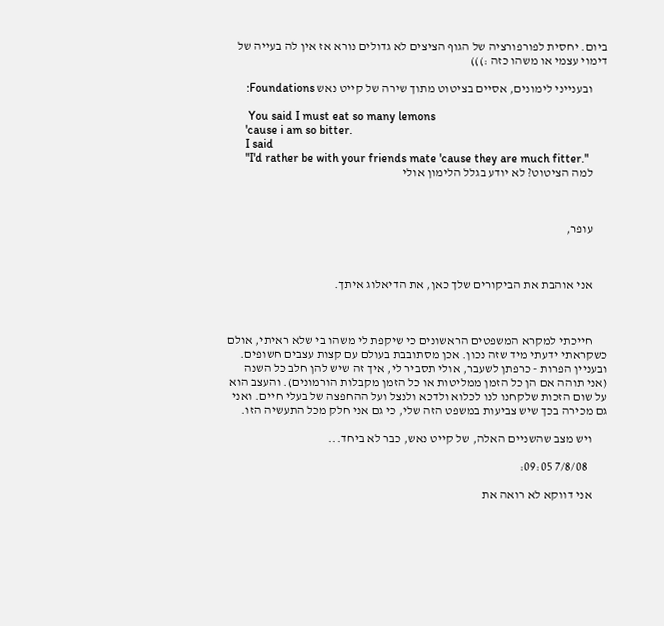ביום. יחסית לפורפורציה של הגוף הציצים לא גדולים נורא אז אין לה בעייה של דימוי עצמי או משהו כזה :)))

      ובענייני לימונים, אסיים בציטוט מתוך שירה של קייט נאש Foundations:

       You said I must eat so many lemons
      'cause i am so bitter.
      I said
      "I'd rather be with your friends mate 'cause they are much fitter."
      למה הציטוט? לא יודע בגלל הלימון אולי



      עופר,



      אני אוהבת את הביקורים שלך כאן, את הדיאלוג איתך.



      חייכתי למקרא המשפטים הראשונים כי שיקפת לי משהו בי שלא ראיתי, אולם כשקראתי ידעתי מיד שזה נכון. אכן מסתובבת בעולם עם קצות עצבים חשופים.  ובעניין הפרות - כרפתן לשעבר, אולי תסביר לי, איך זה שיש להן חלב כל השנה (אני תוהה אם הן כל הזמן ממליטות או כל הזמן מקבלות הורמונים). והעצב הוא על שום הזכות שלקחנו לנו לכלוא ולדכא ולנצל ועל ההחפצה של בעלי חיים. ואני גם מכירה בכך שיש צביעות במשפט הזה שלי, כי גם אני חלק מכל התעשיה הזו.

      ויש מצב שהשניים האלה, של קייט נאש, כבר לא ביחד...

        7/8/08 09:05:

      אני דווקא לא רואה את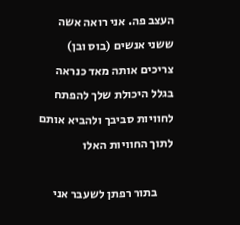העצב פה. אני רואה אשה ששני אנשים (בוס ובן) צריכים אותה מאד כנראה בגלל היכולת שלך להפתח לחוויות סביבך ולהביא אותם לתוך החוויות האלו

      בתור רפתן לשעבר אני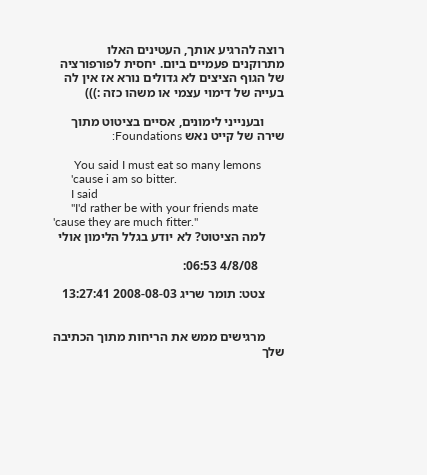רוצה להרגיע אותך, העטינים האלו מתרוקנים פעמיים ביום. יחסית לפורפורציה של הגוף הציצים לא גדולים נורא אז אין לה בעייה של דימוי עצמי או משהו כזה :)))

      ובענייני לימונים, אסיים בציטוט מתוך שירה של קייט נאש Foundations:

       You said I must eat so many lemons
      'cause i am so bitter.
      I said
      "I'd rather be with your friends mate 'cause they are much fitter."
      למה הציטוט? לא יודע בגלל הלימון אולי

        4/8/08 06:53:

      צטט: תומר שריג 2008-08-03 13:27:41


      מרגישים ממש את הריחות מתוך הכתיבה שלך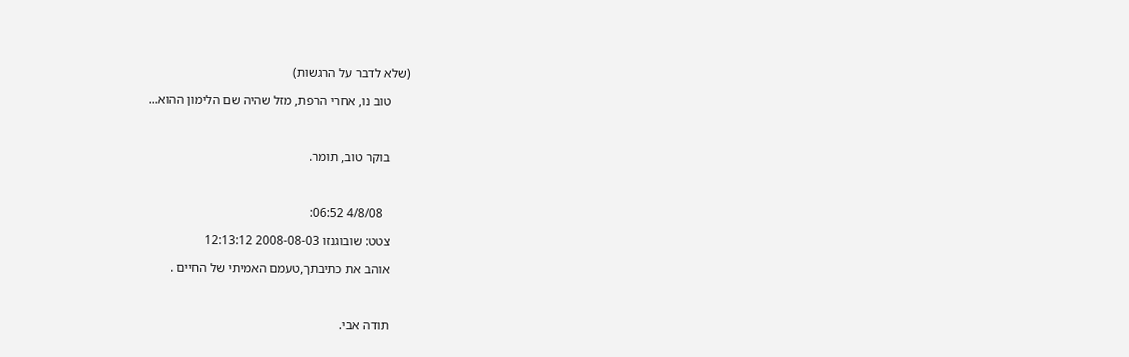(שלא לדבר על הרגשות)

      טוב נו, אחרי הרפת, מזל שהיה שם הלימון ההוא...



      בוקר טוב, תומר.



        4/8/08 06:52:

      צטט: שובוגנזו 2008-08-03 12:13:12

      אוהב את כתיבתך,טעמם האמיתי של החיים .



      תודה אבי.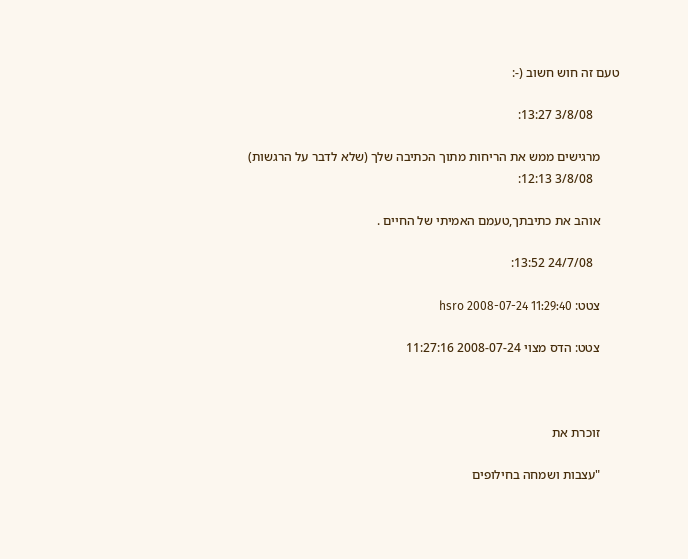טעם זה חוש חשוב (-:

        3/8/08 13:27:

      מרגישים ממש את הריחות מתוך הכתיבה שלך (שלא לדבר על הרגשות)
        3/8/08 12:13:

      אוהב את כתיבתך,טעמם האמיתי של החיים .

        24/7/08 13:52:

      צטט: hsro 2008-07-24 11:29:40

      צטט: הדס מצוי 2008-07-24 11:27:16



      זוכרת את

      "עצבות ושמחה בחילופים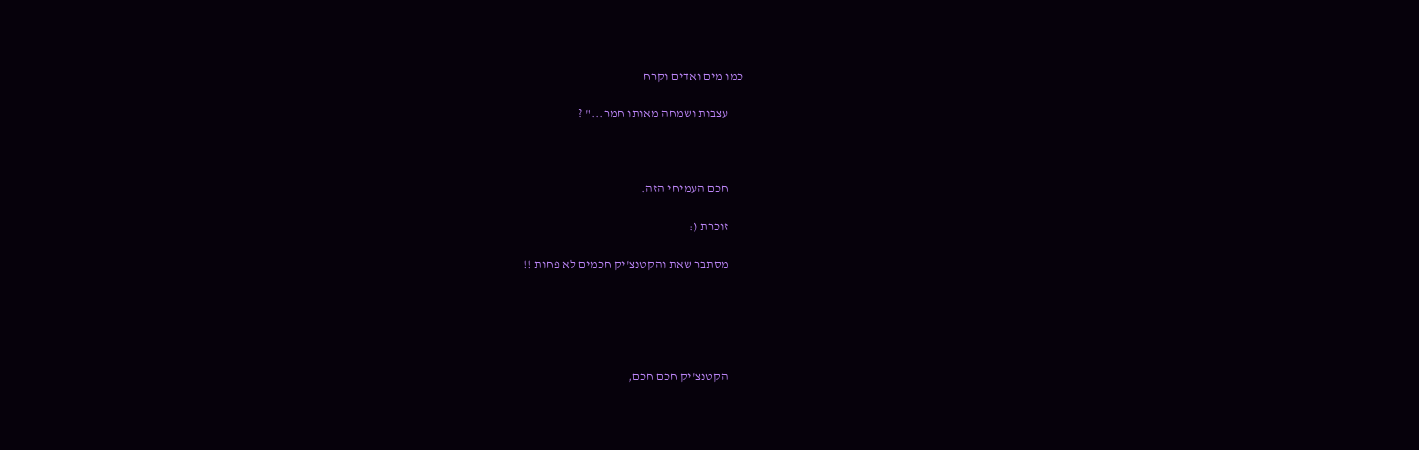כמו מים ואדים וקרח

      עצבות ושמחה מאותו חמר..." ?



      חכם העמיחי הזה.

      זוכרת (:

      מסתבר שאת והקטנצ'יק חכמים לא פחות !!





      הקטנצ'יק חכם חכם,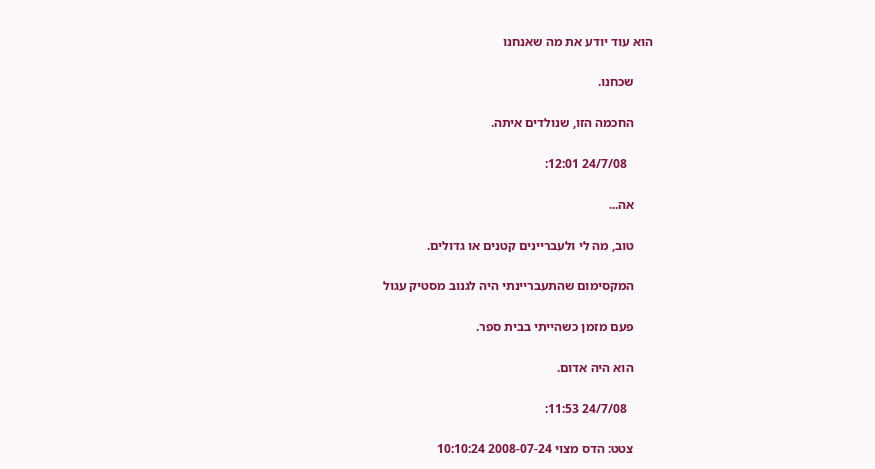הוא עוד יודע את מה שאנחנו

      שכחנו.

      החכמה הזו, שנולדים איתה.

        24/7/08 12:01:

      אה...

      טוב, מה לי ולעבריינים קטנים או גדולים.

      המקסימום שהתעבריינתי היה לגנוב מסטיק עגול

      פעם מזמן כשהייתי בבית ספר.

      הוא היה אדום.

        24/7/08 11:53:

      צטט: הדס מצוי 2008-07-24 10:10:24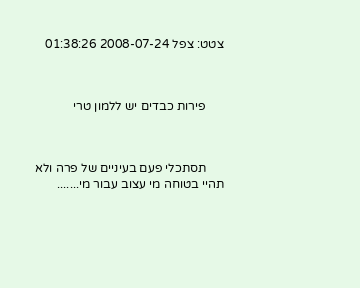צטט: צפל 2008-07-24 01:38:26



      פירות כבדים יש ללמון טרי



      תסתכלי פעם בעיניים של פרה ולא תהיי בטוחה מי עצוב עבור מי.......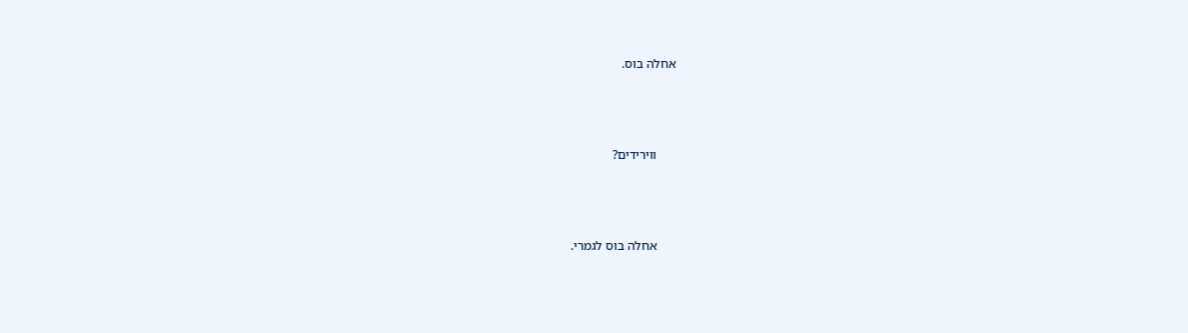אחלה בוס.



      ווירידים?



      אחלה בוס לגמרי.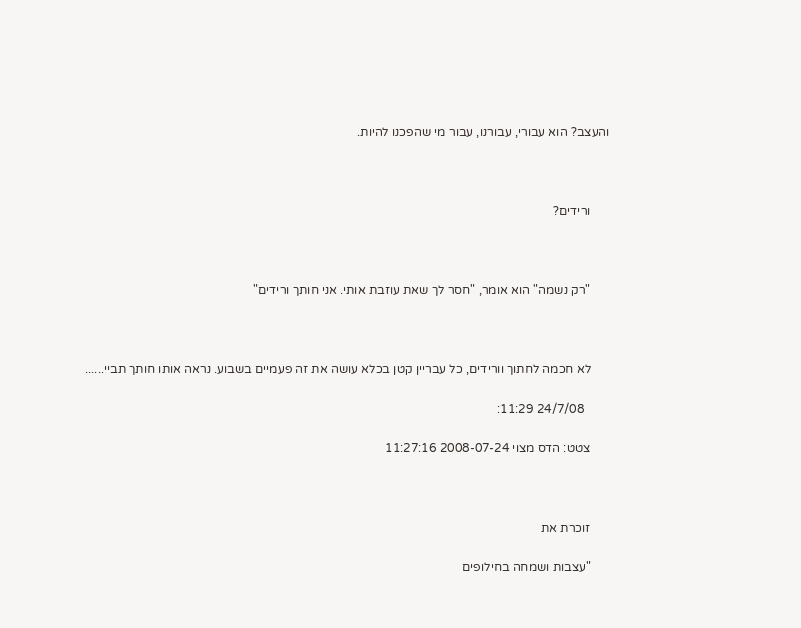והעצב? הוא עבורי, עבורנו, עבור מי שהפכנו להיות.



      ורידים?



      "רק נשמה" הוא אומר, "חסר לך שאת עוזבת אותי. אני חותך ורידים"



      לא חכמה לחתוך וורידים, כל עבריין קטן בכלא עושה את זה פעמיים בשבוע. נראה אותו חותך תביי......

        24/7/08 11:29:

      צטט: הדס מצוי 2008-07-24 11:27:16



      זוכרת את

      "עצבות ושמחה בחילופים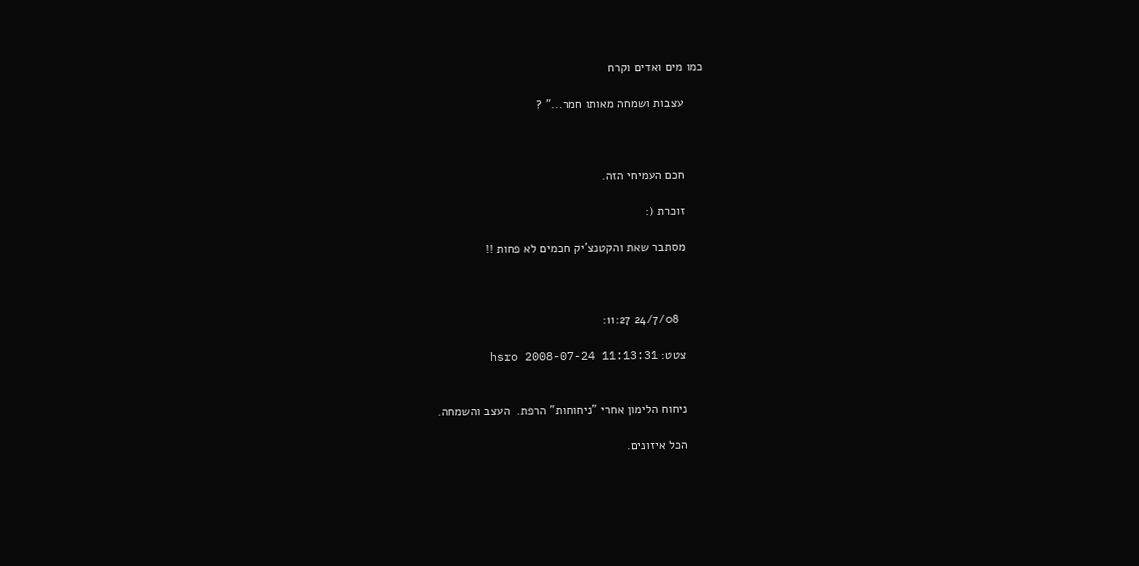כמו מים ואדים וקרח

      עצבות ושמחה מאותו חמר..." ?



      חכם העמיחי הזה.

      זוכרת (:

      מסתבר שאת והקטנצ'יק חכמים לא פחות !!



        24/7/08 11:27:

      צטט: hsro 2008-07-24 11:13:31


      ניחוח הלימון אחרי "ניחוחות" הרפת.  העצב והשמחה.

      הכל איזונים.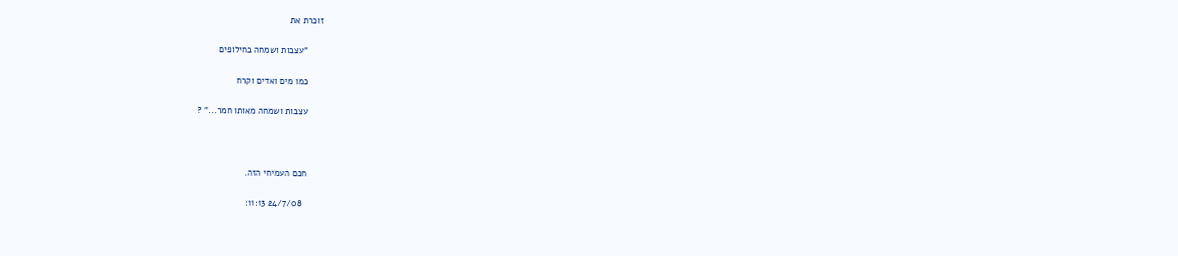זוכרת את

      "עצבות ושמחה בחילופים

      כמו מים ואדים וקרח

      עצבות ושמחה מאותו חמר..." ?



      חכם העמיחי הזה.

        24/7/08 11:13: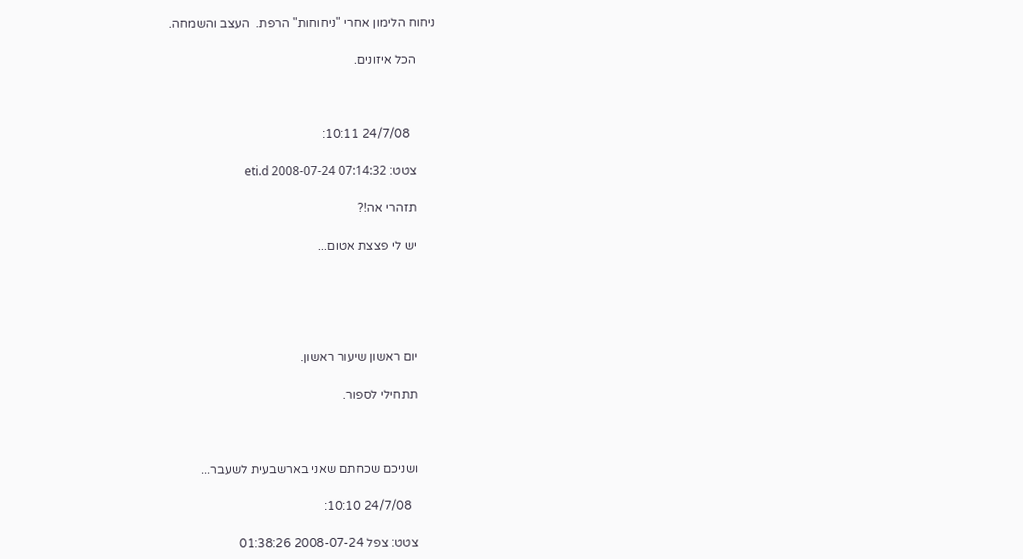ניחוח הלימון אחרי "ניחוחות" הרפת.  העצב והשמחה.

      הכל איזונים.



        24/7/08 10:11:

      צטט: eti.d 2008-07-24 07:14:32

      תזהרי אה!?

      יש לי פצצת אטום...





      יום ראשון שיעור ראשון.

      תתחילי לספור.



      ושניכם שכחתם שאני בארשבעית לשעבר...

        24/7/08 10:10:

      צטט: צפל 2008-07-24 01:38:26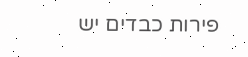פירות כבדים יש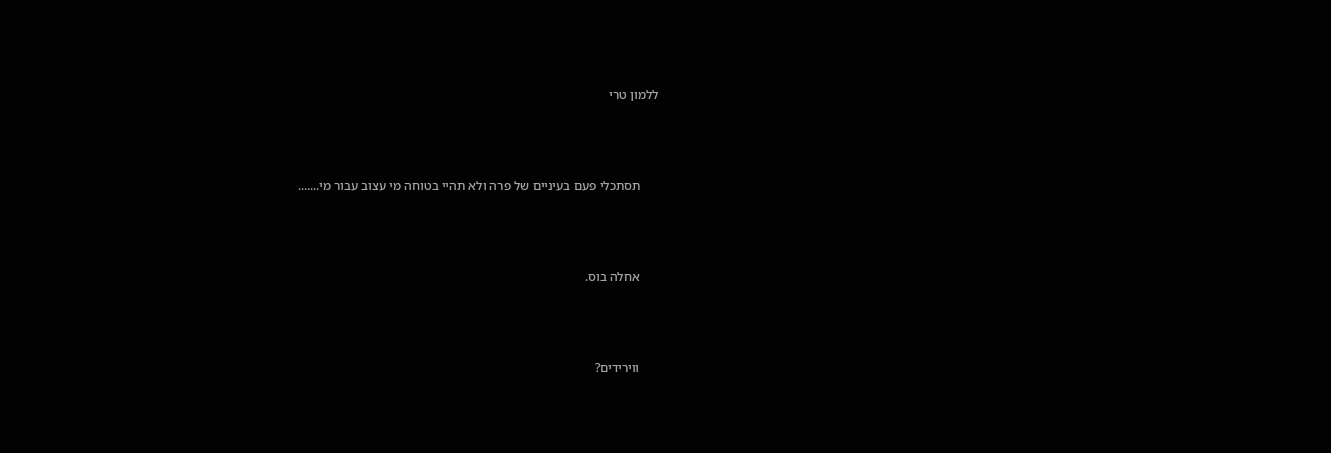ללמון טרי



      תסתכלי פעם בעיניים של פרה ולא תהיי בטוחה מי עצוב עבור מי.......



      אחלה בוס.



      ווירידים?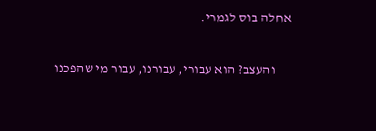אחלה בוס לגמרי.

      והעצב? הוא עבורי, עבורנו, עבור מי שהפכנו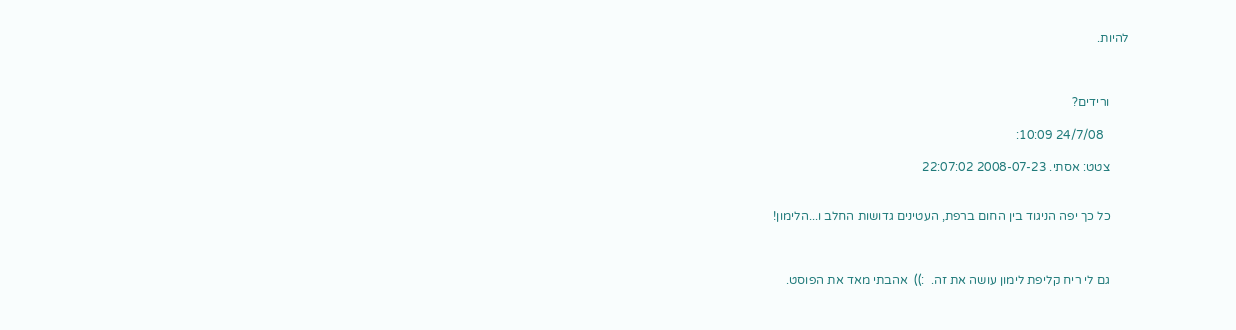להיות.



      ורידים?

        24/7/08 10:09:

      צטט: אסתי. 2008-07-23 22:07:02


      כל כך יפה הניגוד בין החום ברפת, העטינים גדושות החלב ו...הלימון!



      גם לי ריח קליפת לימון עושה את זה.  :))  אהבתי מאד את הפוסט.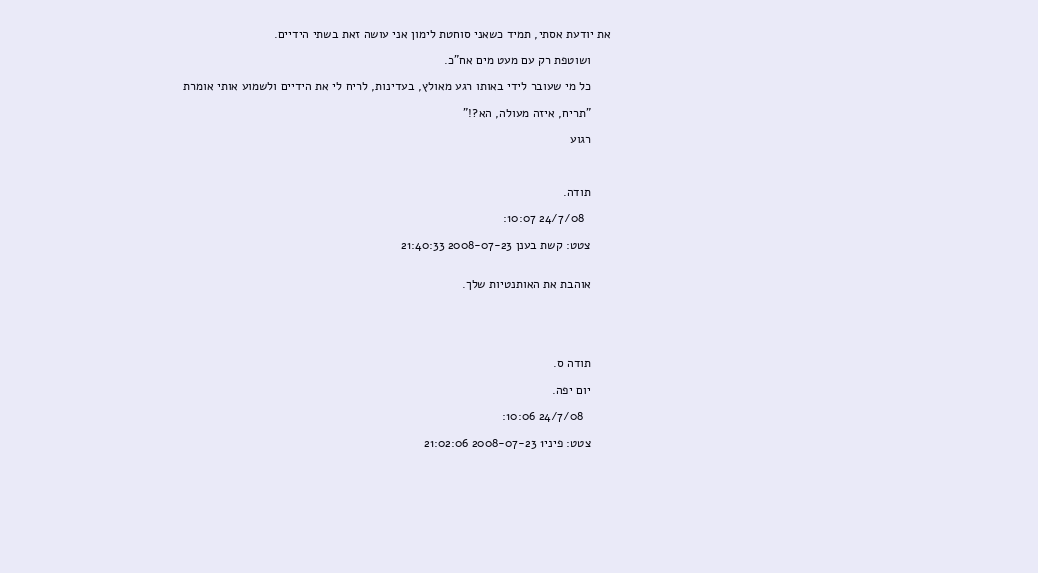את יודעת אסתי, תמיד כשאני סוחטת לימון אני עושה זאת בשתי הידיים.

      ושוטפת רק עם מעט מים אח"כ.

      כל מי שעובר לידי באותו רגע מאולץ, בעדינות, לריח לי את הידיים ולשמוע אותי אומרת

      "תריח, איזה מעולה, הא?!"

      רגוע



      תודה.

        24/7/08 10:07:

      צטט: קשת בענן 2008-07-23 21:40:33


      אוהבת את האותנטיות שלך.





      תודה ס.

      יום יפה.

        24/7/08 10:06:

      צטט: פיני1 2008-07-23 21:02:06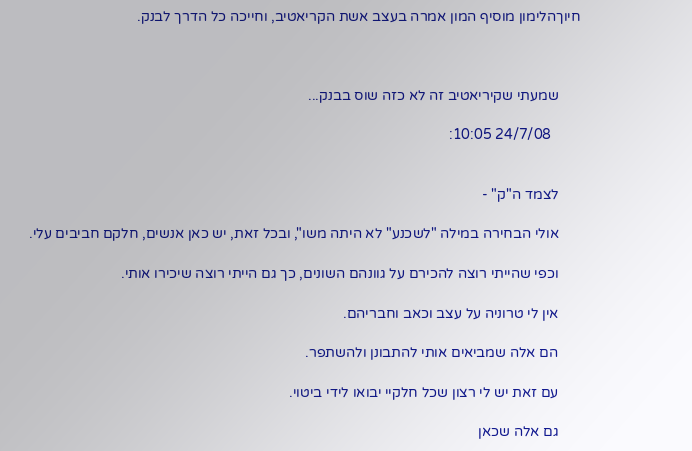חיוךהלימון מוסיף המון אמרה בעצב אשת הקריאטיב, וחייכה כל הדרך לבנק.



      שמעתי שקיריאטיב זה לא כזה שוס בבנק...

        24/7/08 10:05:


      לצמד ה"ק" -

      אולי הבחירה במילה "לשכנע" לא היתה משו", ובכל זאת, יש כאן אנשים, חלקם חביבים עלי.

      וכפי שהייתי רוצה להכירם על גוונהם השונים, כך גם הייתי רוצה שיכירו אותי.

      אין לי טרוניה על עצב וכאב וחבריהם.

      הם אלה שמביאים אותי להתבונן ולהשתפר.

      עם זאת יש לי רצון שכל חלקיי יבואו לידי ביטוי.

      גם אלה שכאן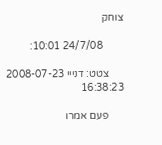צוחק

        24/7/08 10:01:

      צטט: דנייי 2008-07-23 16:38:23

      פעם אמרו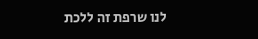לנו שרפת זה ללכת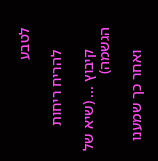לטבע

      להריח ריחות

      קיבוץ ... (שיא של הגשמה)

      ואחר כך שמענו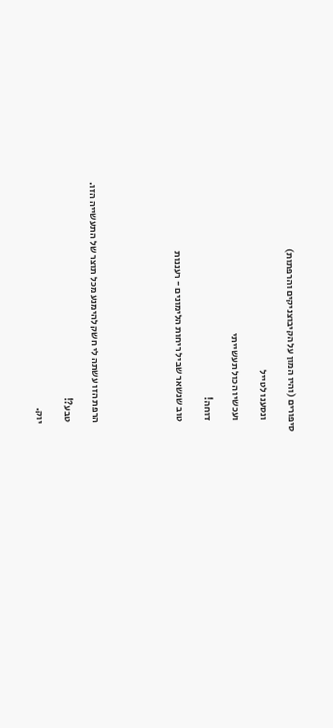סיפורים (והיו המון על הקיבוצניקים והרפתות)

      ונסענו לטייל

      ועכשיו הכול תעשייתי

      דוחה!

      טוב שנשאר שביל ריחות הלימונים - רעננות





      הרפת הזו עשתה לי חשק להימנע מכל תוצר של התעשייה הזו.

      טבע?!

      יוק.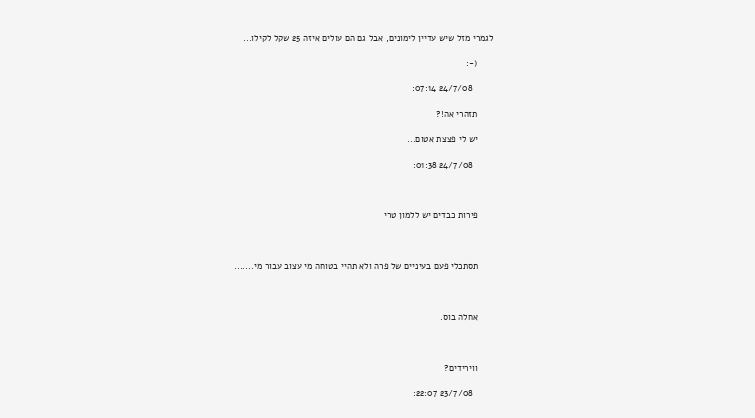לגמרי מזל שיש עדיין לימונים, אבל גם הם עולים איזה 25 שקל לקילו...

      (-:

        24/7/08 07:14:

      תזהרי אה!?

      יש לי פצצת אטום...

        24/7/08 01:38:



      פירות כבדים יש ללמון טרי



      תסתכלי פעם בעיניים של פרה ולא תהיי בטוחה מי עצוב עבור מי.......



      אחלה בוס.



      ווירידים?

        23/7/08 22:07: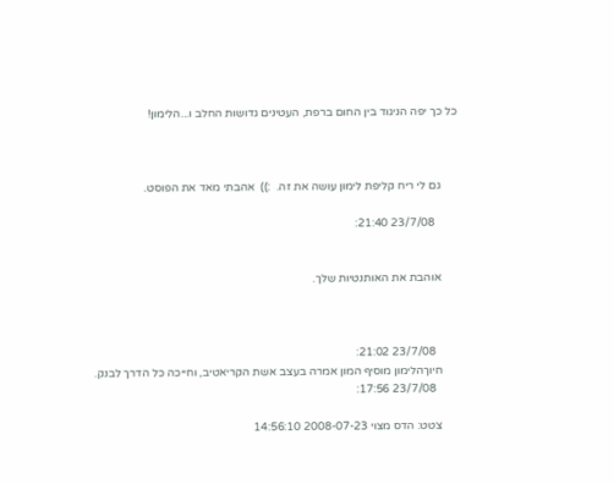כל כך יפה הניגוד בין החום ברפת, העטינים גדושות החלב ו...הלימון!



      גם לי ריח קליפת לימון עושה את זה.  :))  אהבתי מאד את הפוסט.

        23/7/08 21:40:


      אוהבת את האותנטיות שלך.



        23/7/08 21:02:
      חיוךהלימון מוסיף המון אמרה בעצב אשת הקריאטיב, וחייכה כל הדרך לבנק.
        23/7/08 17:56:

      צטט: הדס מצוי 2008-07-23 14:56:10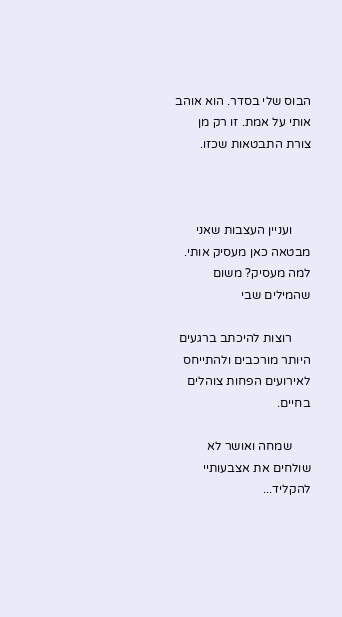הבוס שלי בסדר. הוא אוהב אותי על אמת. זו רק מן צורת התבטאות שכזו.



      ועניין העצבות שאני מבטאה כאן מעסיק אותי. למה מעסיק? משום שהמילים שבי

      רוצות להיכתב ברגעים היותר מורכבים ולהתייחס לאירועים הפחות צוהלים בחיים.

      שמחה ואושר לא שולחים את אצבעותיי להקליד...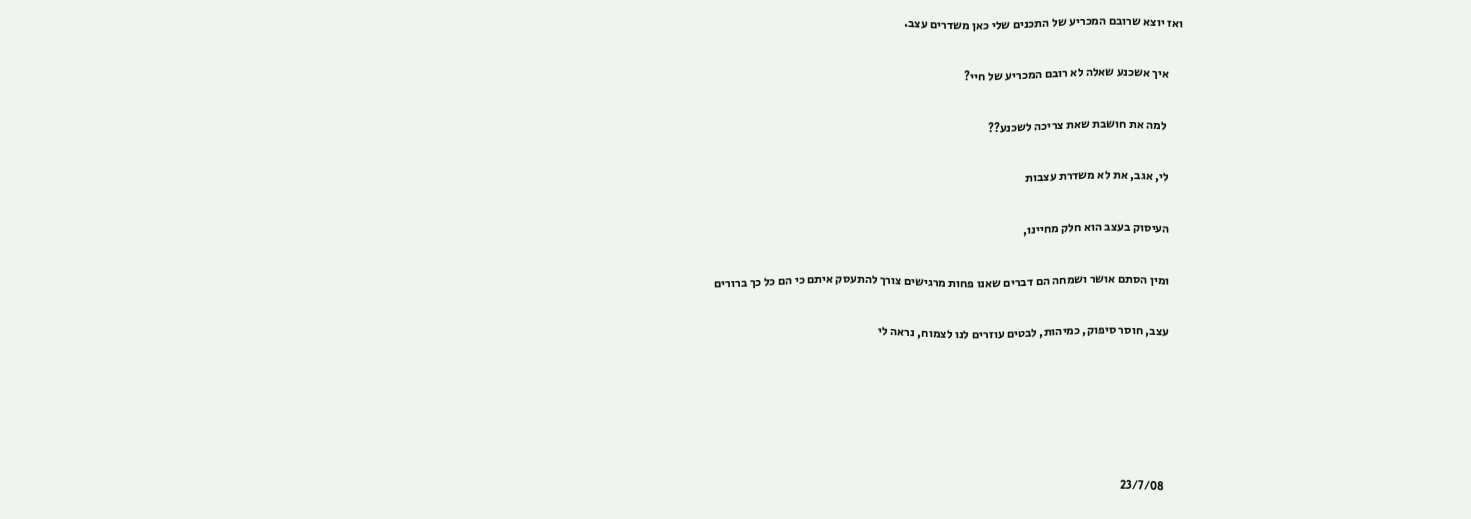ואז יוצא שרובם המכריע של התכנים שלי כאן משדרים עצב.

      איך אשכנע שאלה לא רובם המכריע של חיי?

       למה את חושבת שאת צריכה לשכנע??

      לי, אגב, את לא משדרת עצבות

      העיסוק בעצב הוא חלק מחיינו,

      ומין הסתם אושר ושמחה הם דברים שאנו פחות מרגישים צורך להתעסק איתם כי הם כל כך ברורים

      עצב, חוסר סיפוק, כמיהות, לבטים עוזרים לנו לצמוח, נראה לי





        23/7/08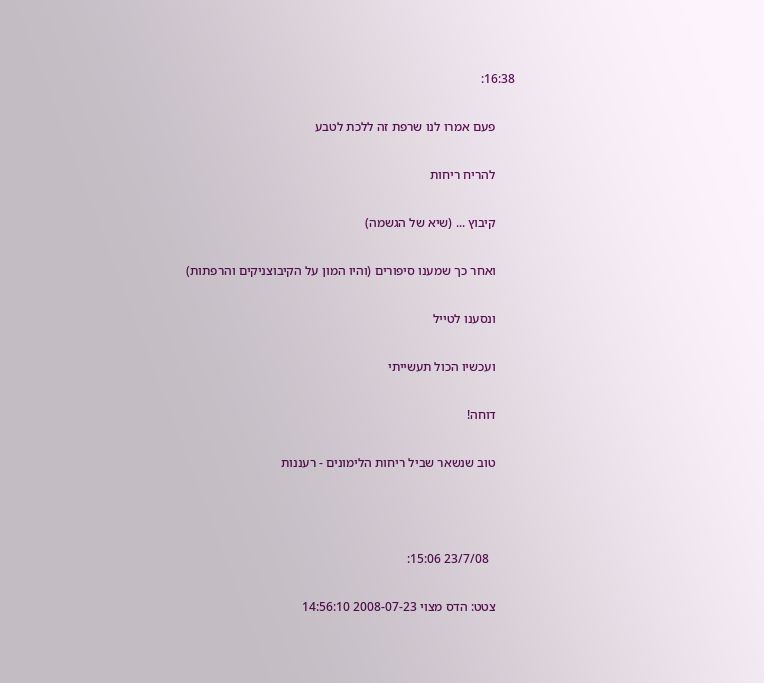16:38:

      פעם אמרו לנו שרפת זה ללכת לטבע

      להריח ריחות

      קיבוץ ... (שיא של הגשמה)

      ואחר כך שמענו סיפורים (והיו המון על הקיבוצניקים והרפתות)

      ונסענו לטייל

      ועכשיו הכול תעשייתי

      דוחה!

      טוב שנשאר שביל ריחות הלימונים - רעננות



        23/7/08 15:06:

      צטט: הדס מצוי 2008-07-23 14:56:10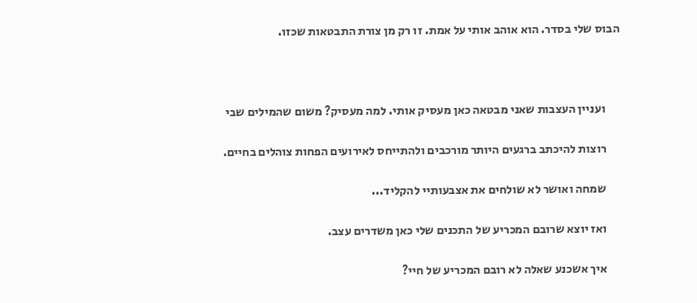הבוס שלי בסדר. הוא אוהב אותי על אמת. זו רק מן צורת התבטאות שכזו.



      ועניין העצבות שאני מבטאה כאן מעסיק אותי. למה מעסיק? משום שהמילים שבי

      רוצות להיכתב ברגעים היותר מורכבים ולהתייחס לאירועים הפחות צוהלים בחיים.

      שמחה ואושר לא שולחים את אצבעותיי להקליד...

      ואז יוצא שרובם המכריע של התכנים שלי כאן משדרים עצב.

      איך אשכנע שאלה לא רובם המכריע של חיי?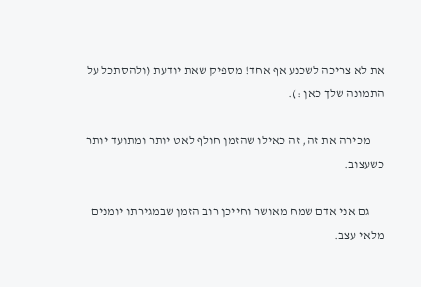את לא צריכה לשכנע אף אחד! מספיק שאת יודעת (ולהסתכל על התמונה שלך כאן :).

      מכירה את זה, זה כאילו שהזמן חולף לאט יותר ומתועד יותר כשעצוב.

      גם אני אדם שמח מאושר וחייכן רוב הזמן שבמגירתו יומנים מלאי עצב.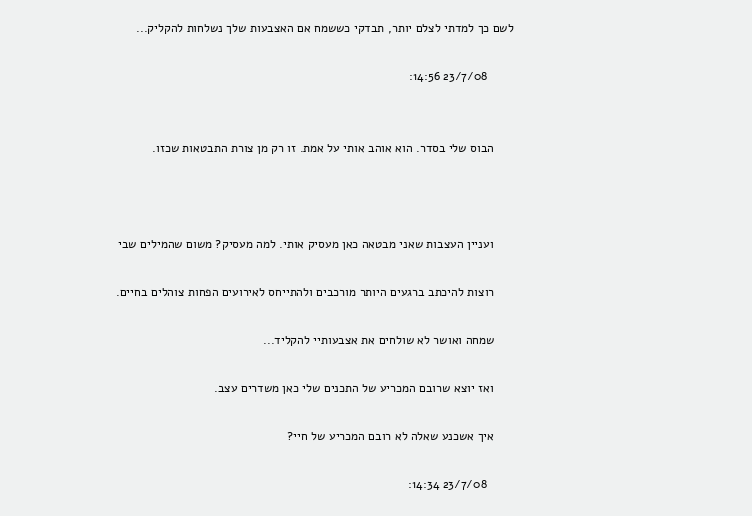לשם כך למדתי לצלם יותר, תבדקי כששמח אם האצבעות שלך נשלחות להקליק...

        23/7/08 14:56:


      הבוס שלי בסדר. הוא אוהב אותי על אמת. זו רק מן צורת התבטאות שכזו.



      ועניין העצבות שאני מבטאה כאן מעסיק אותי. למה מעסיק? משום שהמילים שבי

      רוצות להיכתב ברגעים היותר מורכבים ולהתייחס לאירועים הפחות צוהלים בחיים.

      שמחה ואושר לא שולחים את אצבעותיי להקליד...

      ואז יוצא שרובם המכריע של התכנים שלי כאן משדרים עצב.

      איך אשכנע שאלה לא רובם המכריע של חיי?

        23/7/08 14:34: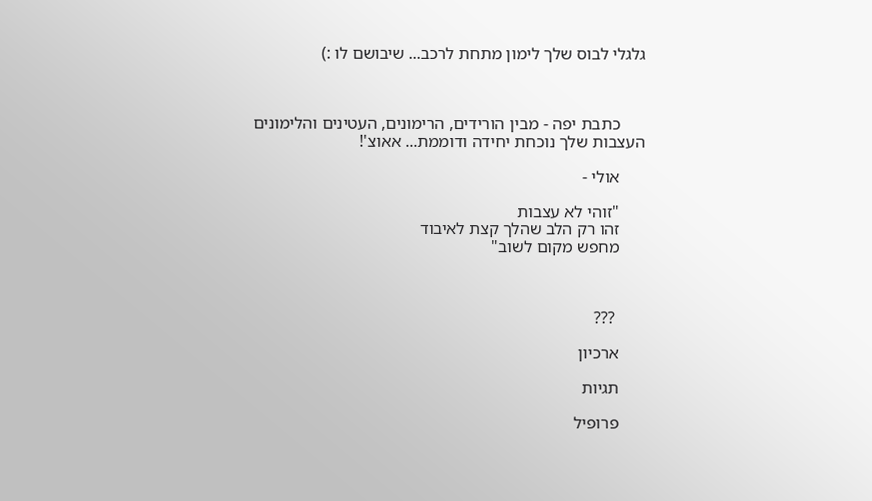גלגלי לבוס שלך לימון מתחת לרכב... שיבושם לו :)



      כתבת יפה - מבין הורידים, הרימונים, העטינים והלימונים העצבות שלך נוכחת יחידה ודוממת... אאוצ'!

      אולי -

      "זוהי לא עצבות
      זהו רק הלב שהלך קצת לאיבוד
      מחפש מקום לשוב"



       ???

      ארכיון

      תגיות

      פרופיל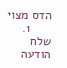הדס מצוי
      1. שלח הודעה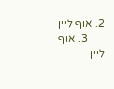2. אוף ליין
      3. אוף ליין